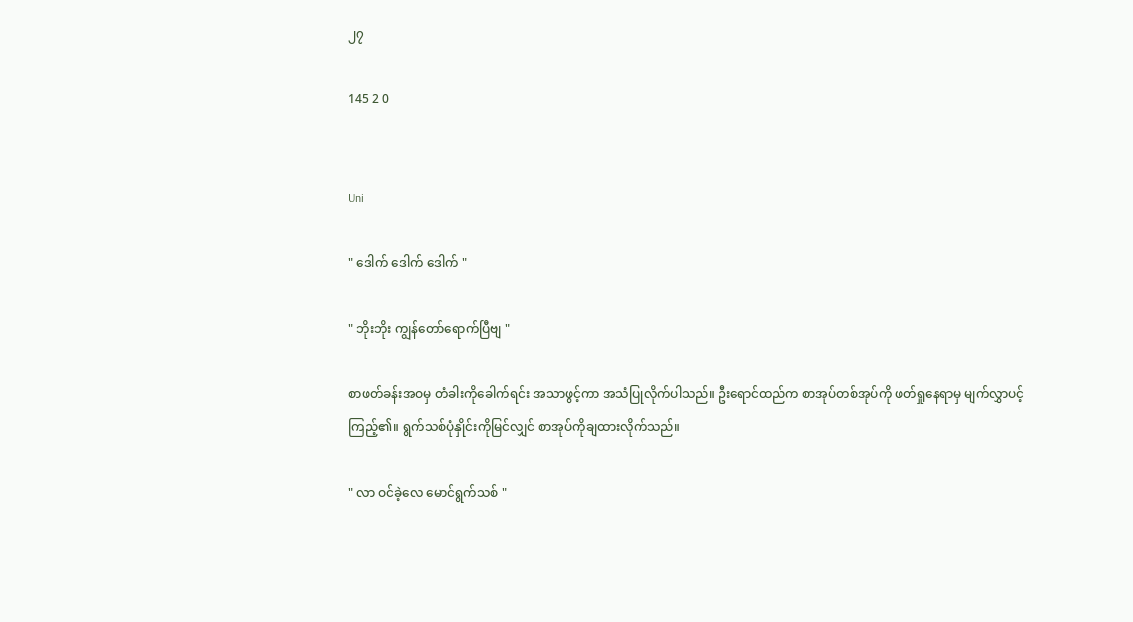၂၇

145 2 0


Uni

" ဒေါက် ဒေါက် ဒေါက် "

" ဘိုးဘိုး ကျွန်တော်ရောက်ပြီဗျ "

စာဖတ်ခန်းအဝမှ တံခါးကိုခေါက်ရင်း အသာဖွင့်ကာ အသံပြုလိုက်ပါသည်။ ဦးရောင်ထည်က စာအုပ်တစ်အုပ်ကို ဖတ်ရှုနေရာမှ မျက်လွှာပင့်ကြည့်၏။ ရွက်သစ်ပုံနှိုင်းကိုမြင်လျှင် စာအုပ်ကိုချထားလိုက်သည်။

" လာ ဝင်ခဲ့လေ မောင်ရွက်သစ် "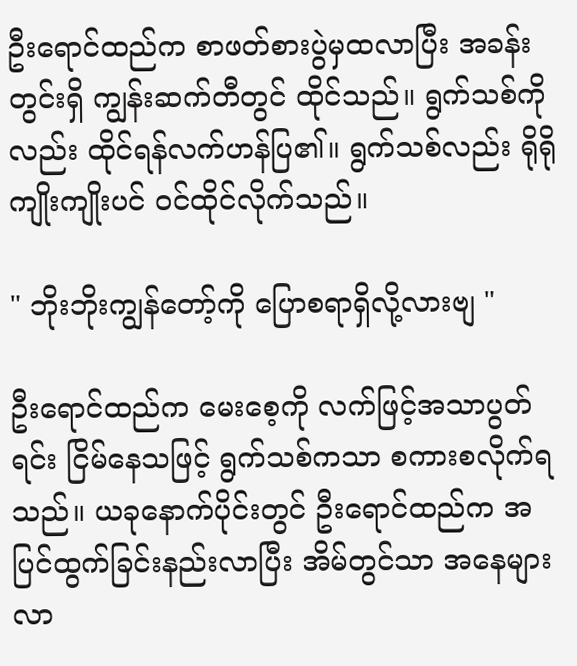ဦးရောင်ထည်က စာဖတ်စားပွဲမှထလာပြီး အခန်းတွင်းရှိ ကျွန်းဆက်တီတွင် ထိုင်သည်။ ရွက်သစ်ကိုလည်း ထိုင်ရန်လက်ဟန်ပြ၏။ ရွက်သစ်လည်း ရိုရိုကျိုးကျိုးပင် ဝင်ထိုင်လိုက်သည်။

" ဘိုးဘိုးကျွန်တော့်ကို ပြောစရာရှိလို့လားဗျ "

ဦးရောင်ထည်က မေးစေ့ကို လက်ဖြင့်အသာပွတ်ရင်း ငြိမ်နေသဖြင့် ရွက်သစ်ကသာ စကားစလိုက်ရသည်။ ယခုနောက်ပိုင်းတွင် ဦးရောင်ထည်က အပြင်ထွက်ခြင်းနည်းလာပြီး အိမ်တွင်သာ အနေများလာ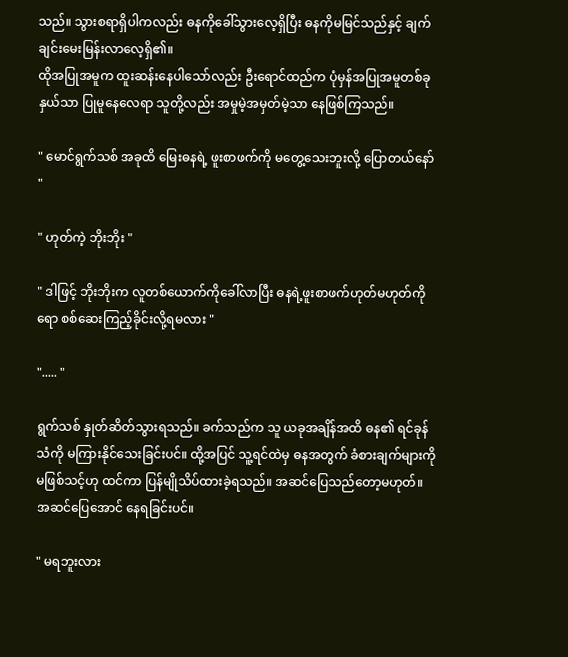သည်။ သွားစရာရှိပါကလည်း ဓနကိုခေါ်သွားလေ့ရှိပြီး ဓနကိုမမြင်သည်နှင့် ချက်ချင်းမေးမြန်းလာလေ့ရှိ၏။
ထိုအပြုအမူက ထူးဆန်းနေပါသော်လည်း ဦးရောင်ထည်က ပုံမှန်အပြုအမူတစ်ခုနှယ်သာ ပြုမူနေလေရာ သူတို့လည်း အမှုမဲ့အမှတ်မဲ့သာ နေဖြစ်ကြသည်။

" မောင်ရွက်သစ် အခုထိ မြေးဓနရဲ့ ဖူးစာဖက်ကို မတွေ့သေးဘူးလို့ ပြောတယ်နော် "

" ဟုတ်ကဲ့ ဘိုးဘိုး "

" ဒါဖြင့် ဘိုးဘိုးက လူတစ်ယောက်ကိုခေါ်လာပြီး ဓနရဲ့ဖူးစာဖက်ဟုတ်မဟုတ်ကိုရော စစ်ဆေးကြည့်ခိုင်းလို့ရမလား "

"..... "

ရွက်သစ် နှုတ်ဆိတ်သွားရသည်။ ခက်သည်က သူ ယခုအချိန်အထိ ဓန၏ ရင်ခုန်သံကို မကြားနိုင်သေးခြင်းပင်။ ထို့အပြင် သူ့ရင်ထဲမှ ဓနအတွက် ခံစားချက်များကို မဖြစ်သင့်ဟု ထင်ကာ ပြန်မျိုသိပ်ထားခဲ့ရသည်။ အဆင်ပြေသည်တော့မဟုတ်။ အဆင်ပြေအောင် နေရခြင်းပင်။

" မရဘူးလား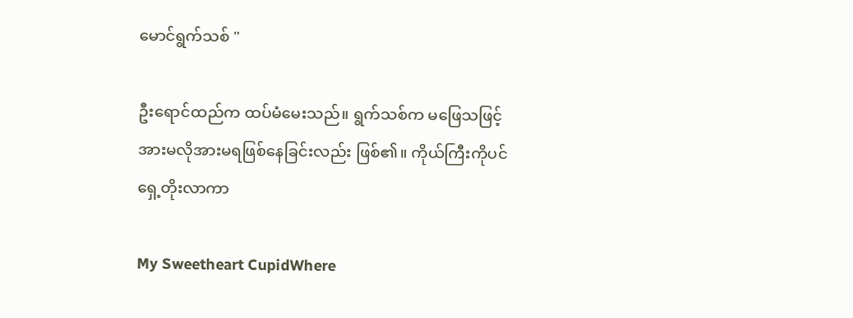မောင်ရွက်သစ် "

ဦးရောင်ထည်က ထပ်မံမေးသည်။ ရွက်သစ်က မဖြေသဖြင့် အားမလိုအားမရဖြစ်နေခြင်းလည်း ဖြစ်၏။ ကိုယ်ကြီးကိုပင်ရှေ့တိုးလာကာ

My Sweetheart CupidWhere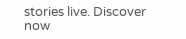stories live. Discover now